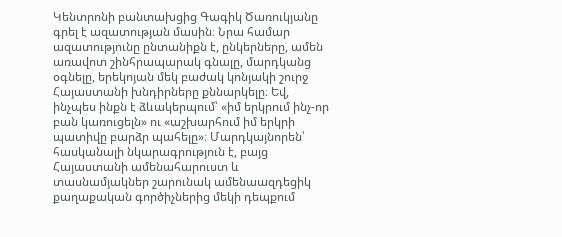Կենտրոնի բանտախցից Գագիկ Ծառուկյանը գրել է ազատության մասին։ Նրա համար ազատությունը ընտանիքն է, ընկերները, ամեն առավոտ շինհրապարակ գնալը, մարդկանց օգնելը, երեկոյան մեկ բաժակ կոնյակի շուրջ Հայաստանի խնդիրները քննարկելը։ Եվ, ինչպես ինքն է ձևակերպում՝ «իմ երկրում ինչ-որ բան կառուցելն» ու «աշխարհում իմ երկրի պատիվը բարձր պահելը»։ Մարդկայնորեն՝ հասկանալի նկարագրություն է, բայց Հայաստանի ամենահարուստ և տասնամյակներ շարունակ ամենաազդեցիկ քաղաքական գործիչներից մեկի դեպքում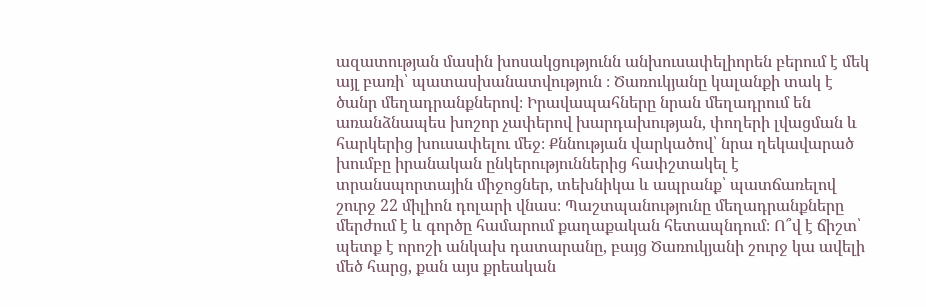ազատության մասին խոսակցությունն անխուսափելիորեն բերում է մեկ այլ բառի՝ պատասխանատվություն ։ Ծառուկյանը կալանքի տակ է ծանր մեղադրանքներով։ Իրավապահները նրան մեղադրում են առանձնապես խոշոր չափերով խարդախության, փողերի լվացման և հարկերից խուսափելու մեջ։ Քննության վարկածով՝ նրա ղեկավարած խումբը իրանական ընկերություններից հափշտակել է տրանսպորտային միջոցներ, տեխնիկա և ապրանք՝ պատճառելով շուրջ 22 միլիոն դոլարի վնաս։ Պաշտպանությունը մեղադրանքները մերժում է և գործը համարում քաղաքական հետապնդում։ Ո՞վ է ճիշտ՝ պետք է որոշի անկախ դատարանը, բայց Ծառուկյանի շուրջ կա ավելի մեծ հարց, քան այս քրեական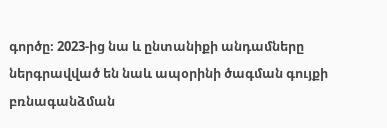գործը։ 2023-ից նա և ընտանիքի անդամները ներգրավված են նաև ապօրինի ծագման գույքի բռնագանձման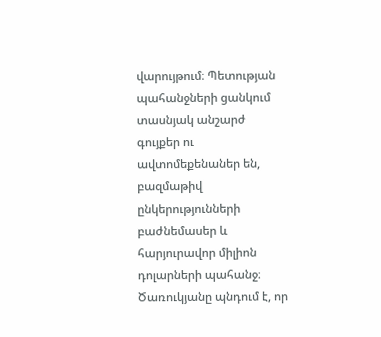վարույթում։ Պետության պահանջների ցանկում տասնյակ անշարժ գույքեր ու ավտոմեքենաներ են, բազմաթիվ ընկերությունների բաժնեմասեր և հարյուրավոր միլիոն դոլարների պահանջ։ Ծառուկյանը պնդում է, որ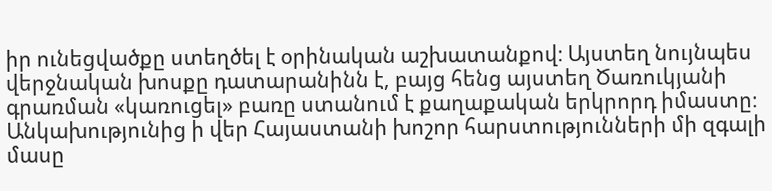իր ունեցվածքը ստեղծել է օրինական աշխատանքով։ Այստեղ նույնպես վերջնական խոսքը դատարանինն է, բայց հենց այստեղ Ծառուկյանի գրառման «կառուցել» բառը ստանում է քաղաքական երկրորդ իմաստը։ Անկախությունից ի վեր Հայաստանի խոշոր հարստությունների մի զգալի մասը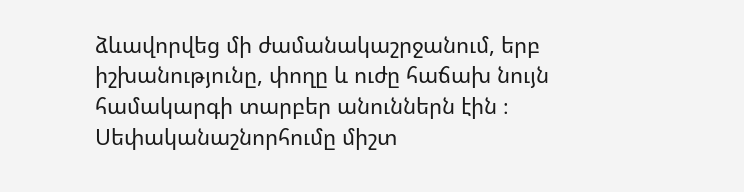ձևավորվեց մի ժամանակաշրջանում, երբ իշխանությունը, փողը և ուժը հաճախ նույն համակարգի տարբեր անուններն էին ։ Սեփականաշնորհումը միշտ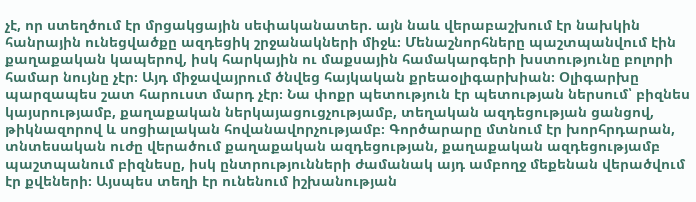չէ, որ ստեղծում էր մրցակցային սեփականատեր. այն նաև վերաբաշխում էր նախկին հանրային ունեցվածքը ազդեցիկ շրջանակների միջև։ Մենաշնորհները պաշտպանվում էին քաղաքական կապերով, իսկ հարկային ու մաքսային համակարգերի խստությունը բոլորի համար նույնը չէր։ Այդ միջավայրում ծնվեց հայկական քրեաօլիգարխիան։ Օլիգարխը պարզապես շատ հարուստ մարդ չէր։ Նա փոքր պետություն էր պետության ներսում՝ բիզնես կայսրությամբ, քաղաքական ներկայացուցչությամբ, տեղական ազդեցության ցանցով, թիկնազորով և սոցիալական հովանավորչությամբ։ Գործարարը մտնում էր խորհրդարան, տնտեսական ուժը վերածում քաղաքական ազդեցության, քաղաքական ազդեցությամբ պաշտպանում բիզնեսը, իսկ ընտրությունների ժամանակ այդ ամբողջ մեքենան վերածվում էր քվեների։ Այսպես տեղի էր ունենում իշխանության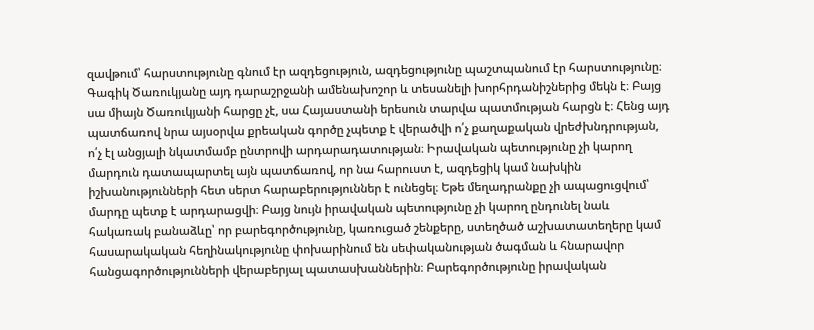զավթում՝ հարստությունը գնում էր ազդեցություն, ազդեցությունը պաշտպանում էր հարստությունը։ Գագիկ Ծառուկյանը այդ դարաշրջանի ամենախոշոր և տեսանելի խորհրդանիշներից մեկն է։ Բայց սա միայն Ծառուկյանի հարցը չէ, սա Հայաստանի երեսուն տարվա պատմության հարցն է։ Հենց այդ պատճառով նրա այսօրվա քրեական գործը չպետք է վերածվի ո՛չ քաղաքական վրեժխնդրության, ո՛չ էլ անցյալի նկատմամբ ընտրովի արդարադատության։ Իրավական պետությունը չի կարող մարդուն դատապարտել այն պատճառով, որ նա հարուստ է, ազդեցիկ կամ նախկին իշխանությունների հետ սերտ հարաբերություններ է ունեցել։ Եթե մեղադրանքը չի ապացուցվում՝ մարդը պետք է արդարացվի։ Բայց նույն իրավական պետությունը չի կարող ընդունել նաև հակառակ բանաձևը՝ որ բարեգործությունը, կառուցած շենքերը, ստեղծած աշխատատեղերը կամ հասարակական հեղինակությունը փոխարինում են սեփականության ծագման և հնարավոր հանցագործությունների վերաբերյալ պատասխաններին։ Բարեգործությունը իրավական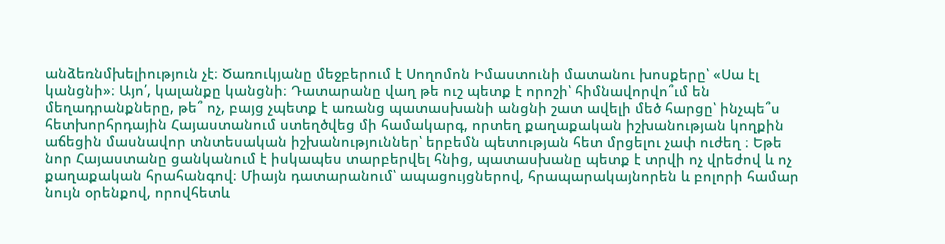անձեռնմխելիություն չէ։ Ծառուկյանը մեջբերում է Սողոմոն Իմաստունի մատանու խոսքերը՝ «Սա էլ կանցնի»։ Այո՛, կալանքը կանցնի։ Դատարանը վաղ թե ուշ պետք է որոշի՝ հիմնավորվո՞ւմ են մեղադրանքները, թե՞ ոչ, բայց չպետք է առանց պատասխանի անցնի շատ ավելի մեծ հարցը՝ ինչպե՞ս հետխորհրդային Հայաստանում ստեղծվեց մի համակարգ, որտեղ քաղաքական իշխանության կողքին աճեցին մասնավոր տնտեսական իշխանություններ՝ երբեմն պետության հետ մրցելու չափ ուժեղ ։ Եթե նոր Հայաստանը ցանկանում է իսկապես տարբերվել հնից, պատասխանը պետք է տրվի ոչ վրեժով և ոչ քաղաքական հրահանգով։ Միայն դատարանում՝ ապացույցներով, հրապարակայնորեն և բոլորի համար նույն օրենքով, որովհետև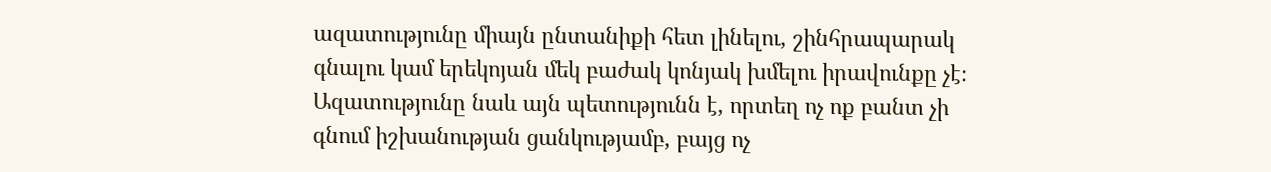ազատությունը միայն ընտանիքի հետ լինելու, շինհրապարակ գնալու կամ երեկոյան մեկ բաժակ կոնյակ խմելու իրավունքը չէ։ Ազատությունը նաև այն պետությունն է, որտեղ ոչ ոք բանտ չի գնում իշխանության ցանկությամբ, բայց ոչ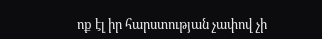ոք էլ իր հարստության չափով չի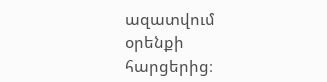ազատվում օրենքի հարցերից։